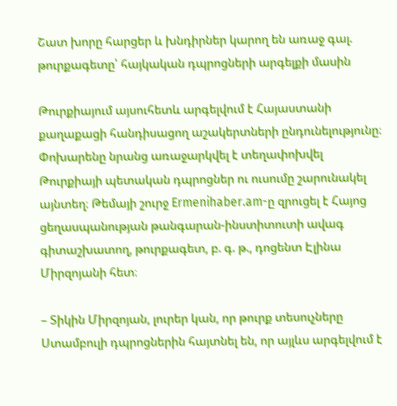Շատ խորը հարցեր և խնդիրներ կարող են առաջ գալ. թուրքագետը՝ հայկական դպրոցների արգելքի մասին

Թուրքիայում այսուհետև արգելվում է Հայաստանի քաղաքացի հանդիսացող աշակերտների ընդունելությունը։ Փոխարենը նրանց առաջարկվել է տեղափոխվել Թուրքիայի պետական դպրոցներ ու ուսումը շարունակել այնտեղ։ Թեմայի շուրջ Ermenihaber.am-ը զրուցել է Հայոց ցեղասպանության թանգարան-ինստիտուտի ավագ գիտաշխատող, թուրքագետ, բ. գ. թ., դոցենտ Էլինա Միրզոյանի հետ։

– Տիկին Միրզոյան, լուրեր կան, որ թուրք տեսուչները Ստամբուլի դպրոցներին հայտնել են, որ այլևս արգելվում է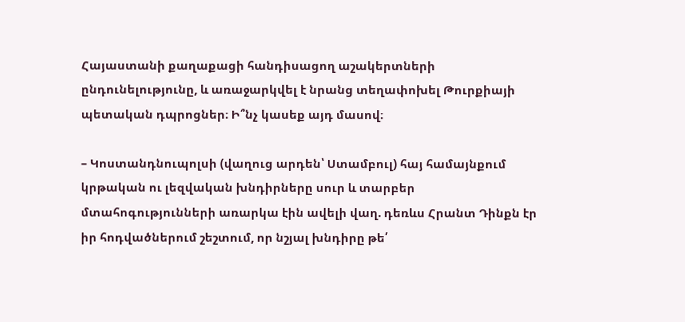Հայաստանի քաղաքացի հանդիսացող աշակերտների ընդունելությունը, և առաջարկվել է նրանց տեղափոխել Թուրքիայի պետական դպրոցներ։ Ի՞նչ կասեք այդ մասով։

– Կոստանդնուպոլսի (վաղուց արդեն՝ Ստամբուլ) հայ համայնքում կրթական ու լեզվական խնդիրները սուր և տարբեր մտահոգությունների առարկա էին ավելի վաղ. դեռևս Հրանտ Դինքն էր իր հոդվածներում շեշտում, որ նշյալ խնդիրը թե՛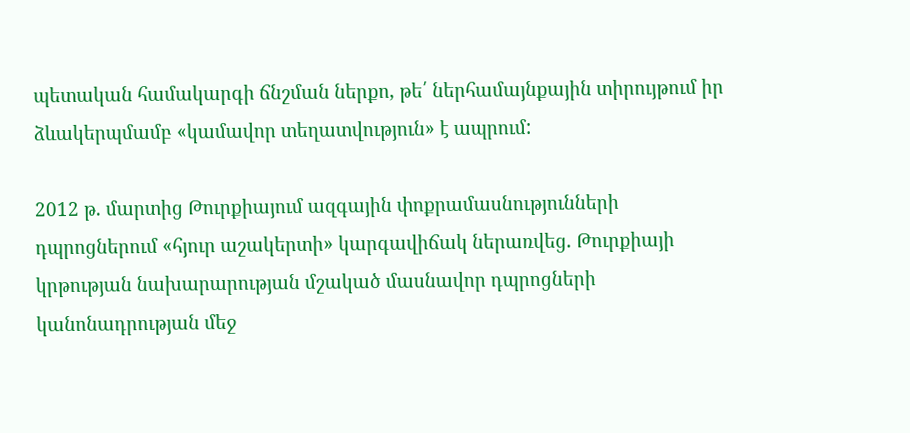պետական համակարգի ճնշման ներքո, թե՛ ներհամայնքային տիրույթում իր ձևակերպմամբ «կամավոր տեղատվություն» է ապրում:

2012 թ. մարտից Թուրքիայում ազգային փոքրամասնությունների դպրոցներում «հյուր աշակերտի» կարգավիճակ ներառվեց. Թուրքիայի կրթության նախարարության մշակած մասնավոր դպրոցների կանոնադրության մեջ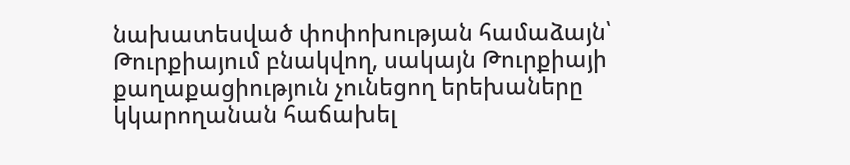նախատեսված փոփոխության համաձայն՝ Թուրքիայում բնակվող, սակայն Թուրքիայի քաղաքացիություն չունեցող երեխաները կկարողանան հաճախել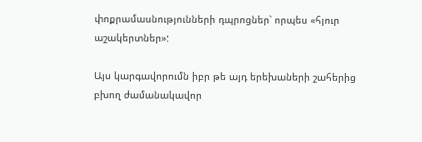փոքրամասնությունների դպրոցներ՝ որպես «հյուր աշակերտներ»:

Այս կարգավորումն իբր թե այդ երեխաների շահերից բխող ժամանակավոր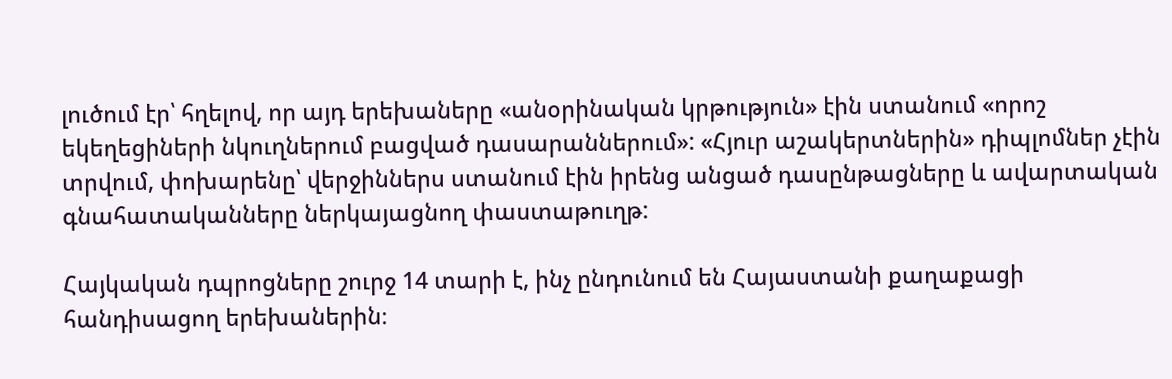լուծում էր՝ հղելով, որ այդ երեխաները «անօրինական կրթություն» էին ստանում «որոշ եկեղեցիների նկուղներում բացված դասարաններում»: «Հյուր աշակերտներին» դիպլոմներ չէին տրվում, փոխարենը՝ վերջիններս ստանում էին իրենց անցած դասընթացները և ավարտական գնահատականները ներկայացնող փաստաթուղթ:

Հայկական դպրոցները շուրջ 14 տարի է, ինչ ընդունում են Հայաստանի քաղաքացի հանդիսացող երեխաներին։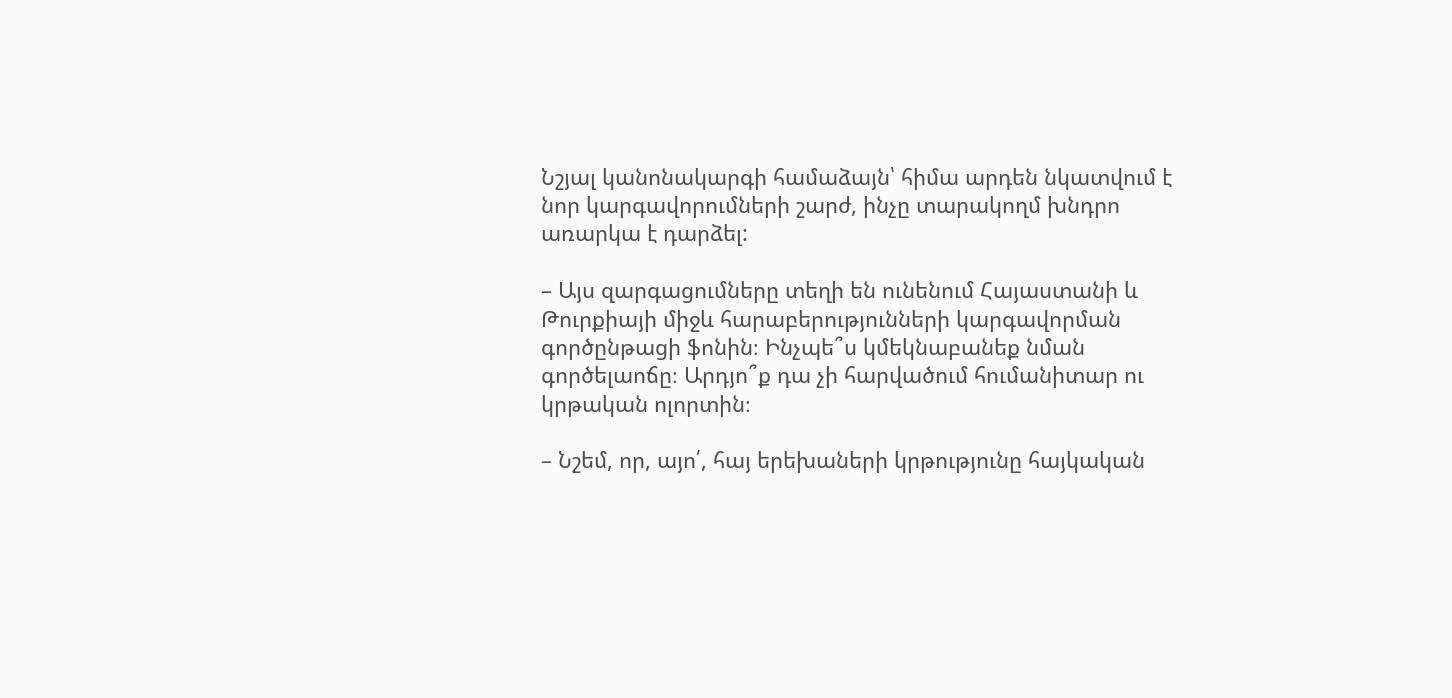Նշյալ կանոնակարգի համաձայն՝ հիմա արդեն նկատվում է նոր կարգավորումների շարժ, ինչը տարակողմ խնդրո առարկա է դարձել:

– Այս զարգացումները տեղի են ունենում Հայաստանի և Թուրքիայի միջև հարաբերությունների կարգավորման գործընթացի ֆոնին։ Ինչպե՞ս կմեկնաբանեք նման գործելաոճը։ Արդյո՞ք դա չի հարվածում հումանիտար ու կրթական ոլորտին։

– Նշեմ, որ, այո՛, հայ երեխաների կրթությունը հայկական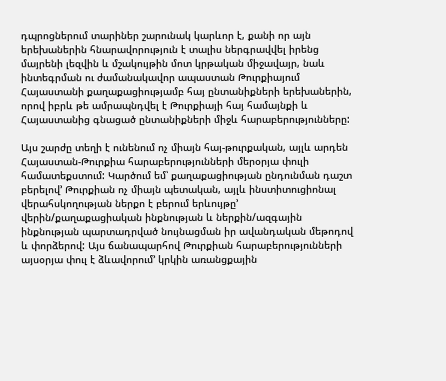դպրոցներում տարիներ շարունակ կարևոր է, քանի որ այն երեխաներին հնարավորություն է տալիս ներգրավվել իրենց մայրենի լեզվին և մշակույթին մոտ կրթական միջավայր, նաև ինտեգրման ու ժամանակավոր ապաստան Թուրքիայում Հայաստանի քաղաքացիությամբ հայ ընտանիքների երեխաներին, որով իբրև թե ամրապնդվել է Թուրքիայի հայ համայնքի և Հայաստանից գնացած ընտանիքների միջև հարաբերությունները:

Այս շարժը տեղի է ունենում ոչ միայն հայ-թուրքական, այլև արդեն Հայաստան-Թուրքիա հարաբերությունների մերօրյա փուլի համատեքստում: Կարծում եմ՝ քաղաքացիության ընդունման դաշտ բերելով’ Թուրքիան ոչ միայն պետական, այլև ինստիտուցիոնալ վերահսկողության ներքո է բերում երևույթը’ վերին/քաղաքացիական ինքնության և ներքին/ազգային ինքնության պարտադրված նույնացման իր ավանդական մեթոդով և փորձերով: Այս ճանապարհով Թուրքիան հարաբերությունների այսօրյա փուլ է ձևավորում’ կրկին առանցքային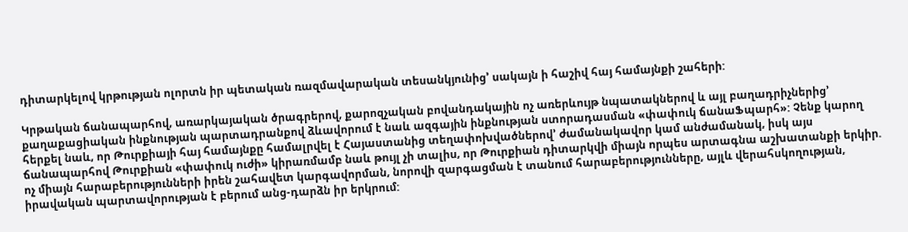դիտարկելով կրթության ոլորտն իր պետական ռազմավարական տեսանկյունից’ սակայն ի հաշիվ հայ համայնքի շահերի:

Կրթական ճանապարհով, առարկայական ծրագրերով, քարոզչական բովանդակային ոչ առերևույթ նպատակներով և այլ բաղադրիչներից’ քաղաքացիական ինքնության պարտադրանքով ձևավորում է նաև ազգային ինքնության ստորադասման «փափուկ ճանաՖպարհ»: Չենք կարող հերքել նաև, որ Թուրքիայի հայ համայնքը համալրվել է Հայաստանից տեղափոխվածներով’ ժամանակավոր կամ անժամանակ, իսկ այս ճանապարհով Թուրքիան «փափուկ ուժի» կիրառմամբ նաև թույլ չի տալիս, որ Թուրքիան դիտարկվի միայն որպես արտագնա աշխատանքի երկիր. ոչ միայն հարաբերությունների իրեն շահավետ կարգավորման, նորովի զարգացման է տանում հարաբերությունները, այլև վերահսկողության, իրավական պարտավորության է բերում անց-դարձն իր երկրում: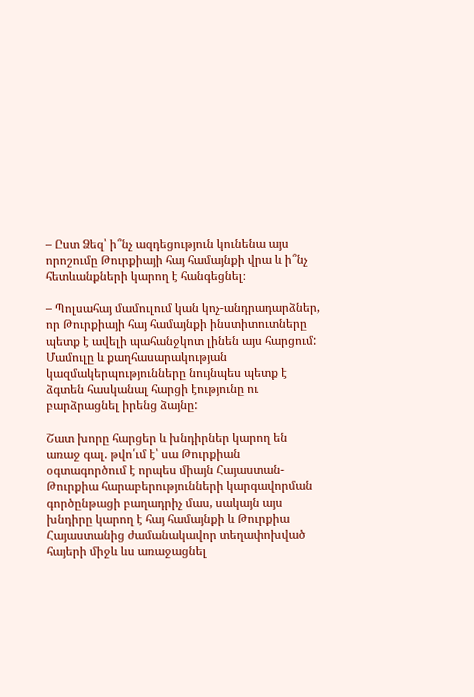– Ըստ Ձեզ՝ ի՞նչ ազդեցություն կունենա այս որոշումը Թուրքիայի հայ համայնքի վրա և ի՞նչ հետևանքների կարող է հանգեցնել։

– Պոլսահայ մամուլում կան կոչ-անդրադարձներ, որ Թուրքիայի հայ համայնքի ինստիտուտները պետք է ավելի պահանջկոտ լինեն այս հարցում: Մամուլը և քաղհասարակության կազմակերպությունները նույնպես պետք է ձգտեն հասկանալ հարցի էությունը ու բարձրացնել իրենց ձայնը:

Շատ խորը հարցեր և խնդիրներ կարող են առաջ գալ. թվո՛ւմ է՝ սա Թուրքիան օգտագործում է որպես միայն Հայաստան-Թուրքիա հարաբերությունների կարգավորման գործընթացի բաղադրիչ մաս, սակայն այս խնդիրը կարող է հայ համայնքի և Թուրքիա Հայաստանից ժամանակավոր տեղափոխված հայերի միջև ևս առաջացնել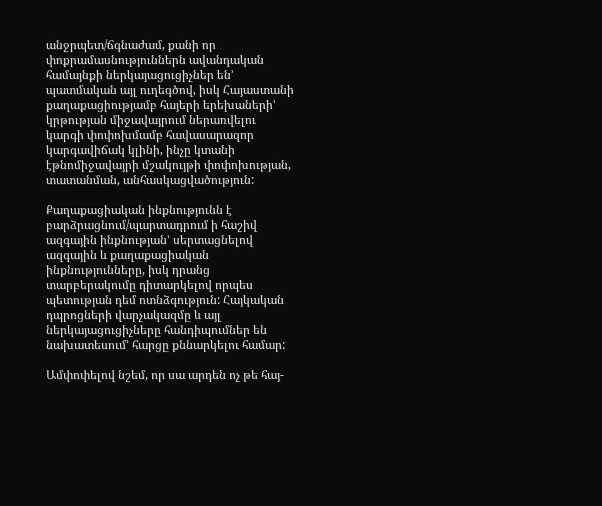անջրպետ/ճգնաժամ, քանի որ փոքրամասնություններն ավանդական համայնքի ներկայացուցիչներ են’ պատմական այլ ուղեգծով, իսկ Հայաստանի քաղաքացիությամբ հայերի երեխաների’ կրթության միջավայրում ներառվելու կարգի փոփոխմամբ հավասարազոր կարգավիճակ կլինի, ինչը կտանի էթնոմիջավայրի մշակույթի փոփոխության, տատանման, անհասկացվածություն:

Քաղաքացիական ինքնությունն է բարձրացնում/պարտադրում ի հաշիվ ազգային ինքնության’ սերտացնելով ազգային և քաղաքացիական ինքնությունները, իսկ դրանց տարբերակումը դիտարկելով որպես պետության դեմ ոտնձգություն: Հայկական դպրոցների վարչակազմը և այլ ներկայացուցիչները հանդիպումներ են նախատեսում’ հարցը քննարկելու համար:

Ամփոփելով նշեմ, որ սա արդեն ոչ թե հայ-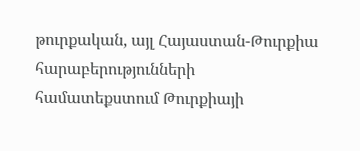թուրքական, այլ Հայաստան-Թուրքիա հարաբերությունների համատեքստում Թուրքիայի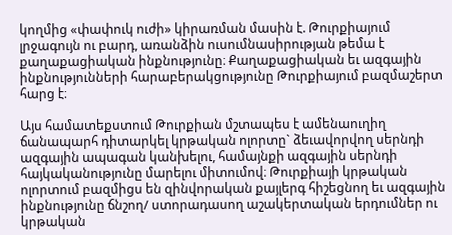կողմից «փափուկ ուժի» կիրառման մասին է. Թուրքիայում լրջագույն ու բարդ, առանձին ուսումնասիրության թեմա է քաղաքացիական ինքնությունը։ Քաղաքացիական եւ ազգային ինքնությունների հարաբերակցությունը Թուրքիայում բազմաշերտ հարց է։

Այս համատեքստում Թուրքիան մշտապես է ամենաուղիղ ճանապարհ դիտարկել կրթական ոլորտը` ձեւավորվող սերնդի ազգային ապագան կանխելու, համայնքի ազգային սերնդի հայկականությունը մարելու միտումով։ Թուրքիայի կրթական ոլորտում բազմիցս են զինվորական քայլերգ հիշեցնող եւ ազգային ինքնությունը ճնշող/ ստորադասող աշակերտական երդումներ ու կրթական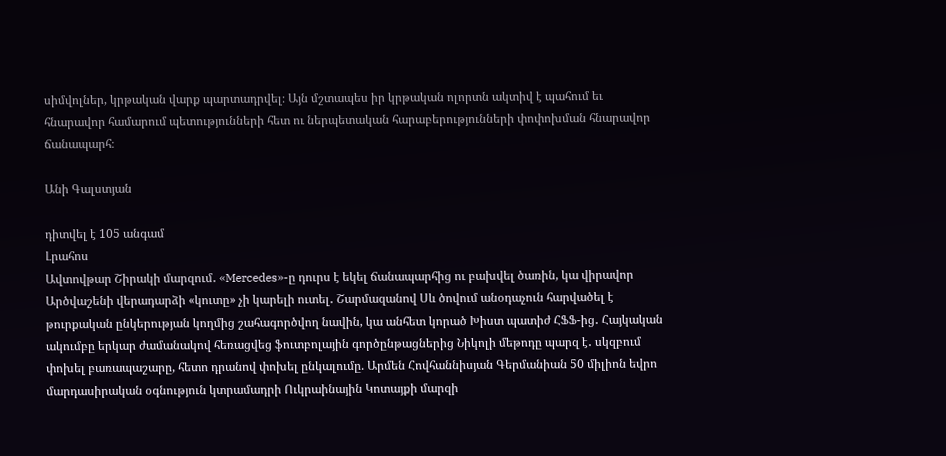սիմվոլներ, կրթական վարք պարտադրվել։ Այն մշտապես իր կրթական ոլորտն ակտիվ է պահում եւ հնարավոր համարում պետությունների հետ ու ներպետական հարաբերությունների փոփոխման հնարավոր ճանապարհ։

Անի Գալստյան

դիտվել է 105 անգամ
Լրահոս
Ավտովթար Շիրակի մարզում․ «Mercedes»-ը դուրս է եկել ճանապարհից ու բախվել ծառին, կա վիրավոր Արծվաշենի վերադարձի «կուտը» չի կարելի ուտել․ Շարմազանով Սև ծովում անօդաչուն հարվածել է թուրքական ընկերության կողմից շահագործվող նավին, կա անհետ կորած Խիստ պատիժ ՀՖՖ-ից․ Հայկական ակումբը երկար ժամանակով հեռացվեց ֆուտբոլային գործընթացներից Նիկոլի մեթոդը պարզ է․ սկզբում փոխել բառապաշարը, հետո դրանով փոխել ընկալումը. Արմեն Հովհաննիսյան Գերմանիան 50 միլիոն եվրո մարդասիրական օգնություն կտրամադրի Ուկրաինային Կոտայքի մարզի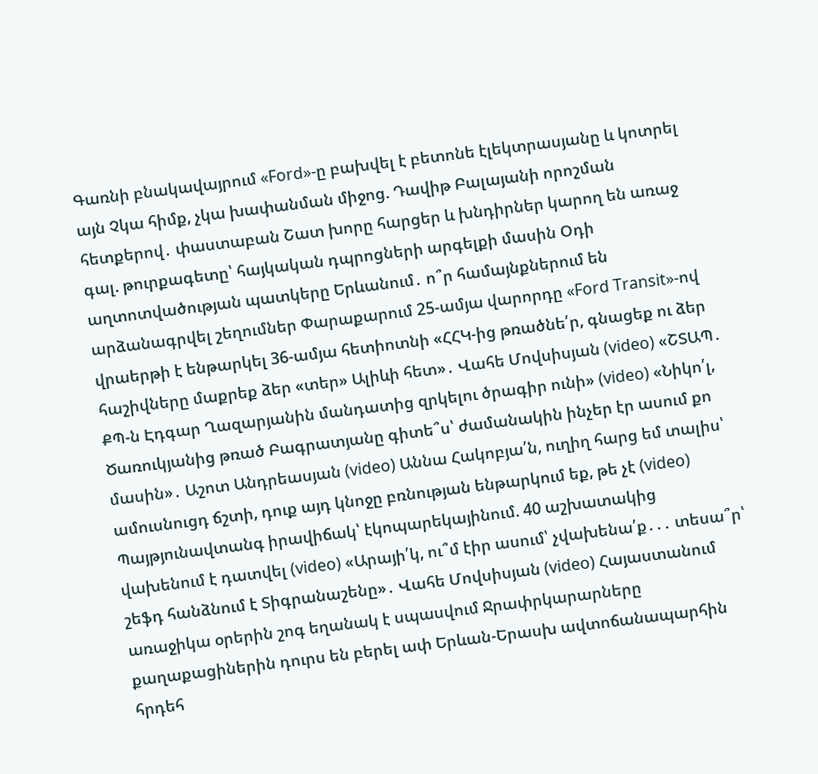Գառնի բնակավայրում «Ford»-ը բախվել է բետոնե էլեկտրասյանը և կոտրել այն Չկա հիմք, չկա խափանման միջոց. Դավիթ Բալայանի որոշման հետքերով․ փաստաբան Շատ խորը հարցեր և խնդիրներ կարող են առաջ գալ. թուրքագետը՝ հայկական դպրոցների արգելքի մասին Օդի աղտոտվածության պատկերը Երևանում․ ո՞ր համայնքներում են արձանագրվել շեղումներ Փարաքարում 25-ամյա վարորդը «Ford Transit»-ով վրաերթի է ենթարկել 36-ամյա հետիոտնի «ՀՀԿ-ից թռածնե՛ր, գնացեք ու ձեր հաշիվները մաքրեք ձեր «տեր» Ալիևի հետ»․ Վահե Մովսիսյան (video) «ՇՏԱՊ․ ՔՊ-ն Էդգար Ղազարյանին մանդատից զրկելու ծրագիր ունի» (video) «Նիկո՛լ, Ծառուկյանից թռած Բագրատյանը գիտե՞ս՝ ժամանակին ինչեր էր ասում քո մասին»․ Աշոտ Անդրեասյան (video) Աննա Հակոբյա՛ն, ուղիղ հարց եմ տալիս՝ ամուսնուցդ ճշտի, դուք այդ կնոջը բռնության ենթարկում եք, թե չէ (video) Պայթյունավտանգ իրավիճակ՝ էկոպարեկայինում. 40 աշխատակից վախենում է դատվել (video) «Արայի՛կ, ու՞մ էիր ասում՝ չվախենա՛ք․․․ տեսա՞ր՝ շեֆդ հանձնում է Տիգրանաշենը»․ Վահե Մովսիսյան (video) Հայաստանում առաջիկա օրերին շոգ եղանակ է սպասվում Ջրափրկարարները քաղաքացիներին դուրս են բերել ափ Երևան-Երասխ ավտոճանապարհին հրդեհ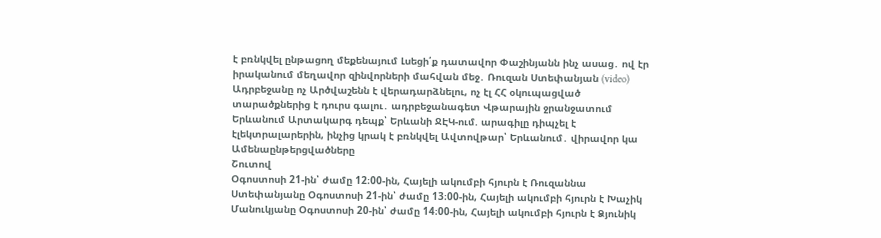է բռնկվել ընթացող մեքենայում Լսեցի՛ք դատավոր Փաշինյանն ինչ ասաց․ ով էր իրականում մեղավոր զինվորների մահվան մեջ․ Ռուզան Ստեփանյան (video) Ադրբեջանը ոչ Արծվաշենն է վերադարձնելու, ոչ էլ ՀՀ օկուպացված տարածքներից է դուրս գալու․ ադրբեջանագետ Վթարային ջրանջատում Երևանում Արտակարգ դեպք՝ Երևանի ՋԷԿ-ում. արագիլը դիպչել է էլեկտրալարերին, ինչից կրակ է բռնկվել Ավտովթար՝ Երևանում․ վիրավոր կա
Ամենաընթերցվածները
Շուտով
Օգոստոսի 21-ին՝ ժամը 12։00-ին, Հայելի ակումբի հյուրն է Ռուզաննա Ստեփանյանը Օգոստոսի 21-ին՝ ժամը 13։00-ին, Հայելի ակումբի հյուրն է Խաչիկ Մանուկյանը Օգոստոսի 20-ին՝ ժամը 14։00-ին, Հայելի ակումբի հյուրն է Ձյունիկ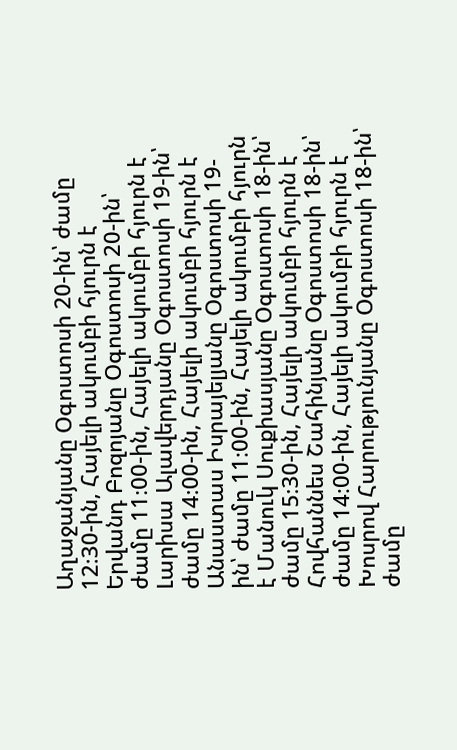Աղաջանյանը Օգոստոսի 20-ին՝ ժամը 12։30-ին, Հայելի ակումբի հյուրն է Երվանդ Բոզոյանը Օգոստոսի 20-ին՝ ժամը 11։00-ին, Հայելի ակումբի հյուրն է Լարիսա Ալավերդյանը Օգոստոսի 19-ին՝ ժամը 14։00-ին, Հայելի ակումբի հյուրն է Անաստաս Իսրայելյանը Օգոստոսի 19-ին՝ ժամը 11։00-ին, Հայելի ակումբի հյուրն է Մանուկ Սուքիասյանը Օգոստոսի 18-ին՝ ժամը 15։30-ին, Հայելի ակումբի հյուրն է Հովհաննես Շահինյանը Օգոստոսի 18-ին՝ ժամը 14։00-ին, Հայելի ակումբի հյուրն է Խոսրով Հարությունյանը Օգոստոսի 18-ին՝ ժամը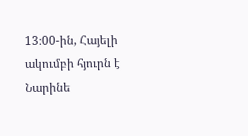13։00-ին, Հայելի ակումբի հյուրն է Նարինե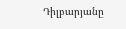Դիլբարյանը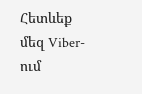Հետևեք մեզ Viber-ում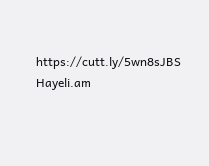https://cutt.ly/5wn8sJBS
Hayeli.am